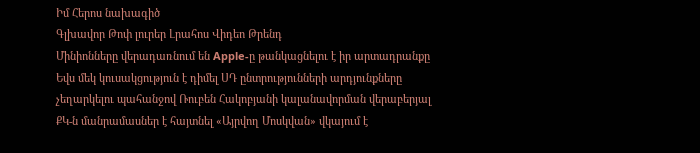Իմ Հերոս նախագիծ
Գլխավոր Թոփ լուրեր Լրահոս Վիդեո Թրենդ
Մինիոնները վերադառնում են Apple-ը թանկացնելու է իր արտադրանքը Եվս մեկ կուսակցություն է դիմել ՍԴ ընտրությունների արդյունքները չեղարկելու պահանջով Ռուբեն Հակոբյանի կալանավորման վերաբերյալ ՔԿ-ն մանրամասներ է հայտնել «Այրվող Մոսկվան» վկայում է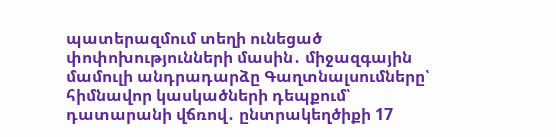պատերազմում տեղի ունեցած փոփոխությունների մասին․ միջազգային մամուլի անդրադարձը Գաղտնալսումները՝ հիմնավոր կասկածների դեպքում՝ դատարանի վճռով․ ընտրակեղծիքի 17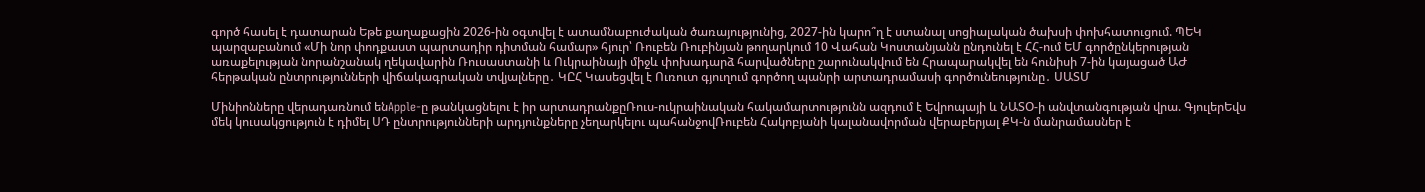գործ հասել է դատարան Եթե քաղաքացին 2026-ին օգտվել է ատամնաբուժական ծառայությունից, 2027-ին կարո՞ղ է ստանալ սոցիալական ծախսի փոխհատուցում. ՊԵԿ պարզաբանում «Մի նոր փոդքաստ պարտադիր դիտման համար» հյուր՝ Ռուբեն Ռուբինյան թողարկում 10 Վահան Կոստանյանն ընդունել է ՀՀ-ում ԵՄ գործընկերության առաքելության նորանշանակ ղեկավարին Ռուսաստանի և Ուկրաինայի միջև փոխադարձ հարվածները շարունակվում են Հրապարակվել են հունիսի 7-ին կայացած ԱԺ հերթական ընտրությունների վիճակագրական տվյալները․ ԿԸՀ Կասեցվել է Ուռուտ գյուղում գործող պանրի արտադրամասի գործունեությունը․ ՍԱՏՄ

Մինիոնները վերադառնում ենApple-ը թանկացնելու է իր արտադրանքըՌուս-ուկրաինական հակամարտությունն ազդում է Եվրոպայի և ՆԱՏՕ-ի անվտանգության վրա. ԳյուլերԵվս մեկ կուսակցություն է դիմել ՍԴ ընտրությունների արդյունքները չեղարկելու պահանջովՌուբեն Հակոբյանի կալանավորման վերաբերյալ ՔԿ-ն մանրամասներ է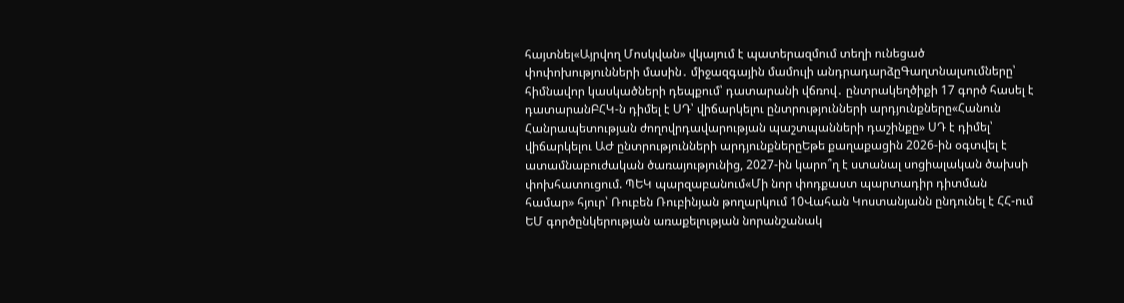հայտնել«Այրվող Մոսկվան» վկայում է պատերազմում տեղի ունեցած փոփոխությունների մասին․ միջազգային մամուլի անդրադարձըԳաղտնալսումները՝ հիմնավոր կասկածների դեպքում՝ դատարանի վճռով․ ընտրակեղծիքի 17 գործ հասել է դատարանԲՀԿ-ն դիմել է ՍԴ՝ վիճարկելու ընտրությունների արդյունքները«Հանուն Հանրապետության ժողովրդավարության պաշտպանների դաշինքը» ՍԴ է դիմել՝ վիճարկելու ԱԺ ընտրությունների արդյունքներըԵթե քաղաքացին 2026-ին օգտվել է ատամնաբուժական ծառայությունից, 2027-ին կարո՞ղ է ստանալ սոցիալական ծախսի փոխհատուցում. ՊԵԿ պարզաբանում«Մի նոր փոդքաստ պարտադիր դիտման համար» հյուր՝ Ռուբեն Ռուբինյան թողարկում 10Վահան Կոստանյանն ընդունել է ՀՀ-ում ԵՄ գործընկերության առաքելության նորանշանակ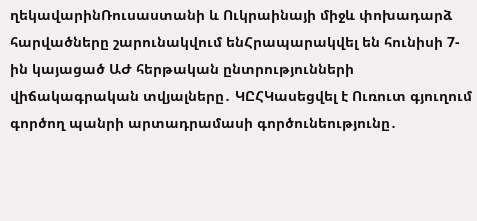ղեկավարինՌուսաստանի և Ուկրաինայի միջև փոխադարձ հարվածները շարունակվում ենՀրապարակվել են հունիսի 7-ին կայացած ԱԺ հերթական ընտրությունների վիճակագրական տվյալները․ ԿԸՀԿասեցվել է Ուռուտ գյուղում գործող պանրի արտադրամասի գործունեությունը․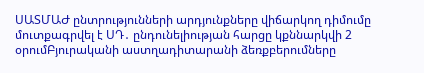ՍԱՏՄԱԺ ընտրությունների արդյունքները վիճարկող դիմումը մուտքագրվել է ՍԴ․ ընդունելիության հարցը կքննարկվի 2 օրումԲյուրականի աստղադիտարանի ձեռքբերումները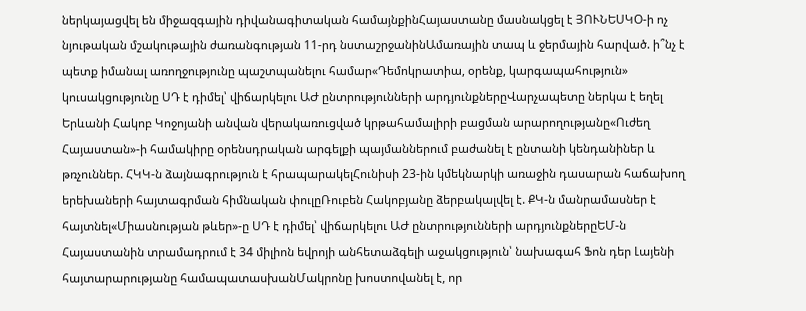ներկայացվել են միջազգային դիվանագիտական համայնքինՀայաստանը մասնակցել է ՅՈՒՆԵՍԿՕ-ի ոչ նյութական մշակութային ժառանգության 11-րդ նստաշրջանինԱմառային տապ և ջերմային հարված. ի՞նչ է պետք իմանալ առողջությունը պաշտպանելու համար«Դեմոկրատիա, օրենք, կարգապահություն» կուսակցությունը ՍԴ է դիմել՝ վիճարկելու ԱԺ ընտրությունների արդյունքներըՎարչապետը ներկա է եղել Երևանի Հակոբ Կոջոյանի անվան վերակառուցված կրթահամալիրի բացման արարողությանը«Ուժեղ Հայաստան»-ի համակիրը օրենսդրական արգելքի պայմաններում բաժանել է ընտանի կենդանիներ և թռչուններ. ՀԿԿ-ն ձայնագրություն է հրապարակելՀունիսի 23-ին կմեկնարկի առաջին դասարան հաճախող երեխաների հայտագրման հիմնական փուլըՌուբեն Հակոբյանը ձերբակալվել է. ՔԿ-ն մանրամասներ է հայտնել«Միասնության թևեր»-ը ՍԴ է դիմել՝ վիճարկելու ԱԺ ընտրությունների արդյունքներըԵՄ-ն Հայաստանին տրամադրում է 34 միլիոն եվրոյի անհետաձգելի աջակցություն՝ նախագահ Ֆոն դեր Լայենի հայտարարությանը համապատասխանՄակրոնը խոստովանել է, որ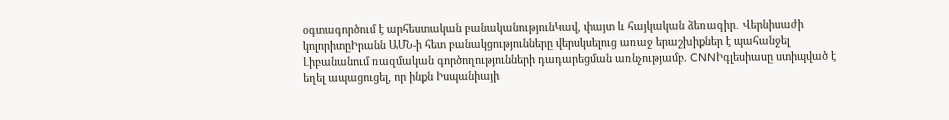օգտագործում է արհեստական բանականությունԿավ, փայտ և հայկական ձեռագիր․ Վերնիսաժի կոլորիտըԻրանն ԱՄՆ-ի հետ բանակցությունները վերսկսելուց առաջ երաշխիքներ է պահանջել Լիբանանում ռազմական գործողությունների դադարեցման առնչությամբ. CNNԻգլեսիասը ստիպված է եղել ապացուցել, որ ինքն Իսպանիայի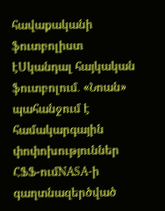հավաքականի ֆուտբոլիստ էՍկանդալ հայկական ֆուտբոլում․ «Նոան» պահանջում է համակարգային փոփոխություններ ՀՖՖ-ումNASA-ի գաղտնազերծված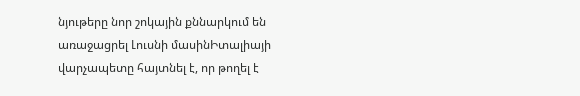նյութերը նոր շոկային քննարկում են առաջացրել Լուսնի մասինԻտալիայի վարչապետը հայտնել է, որ թողել է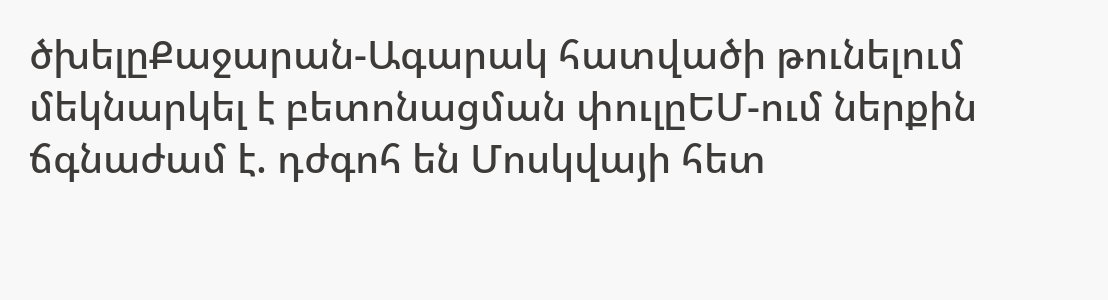ծխելըՔաջարան-Ագարակ հատվածի թունելում մեկնարկել է բետոնացման փուլըԵՄ-ում ներքին ճգնաժամ է. դժգոհ են Մոսկվայի հետ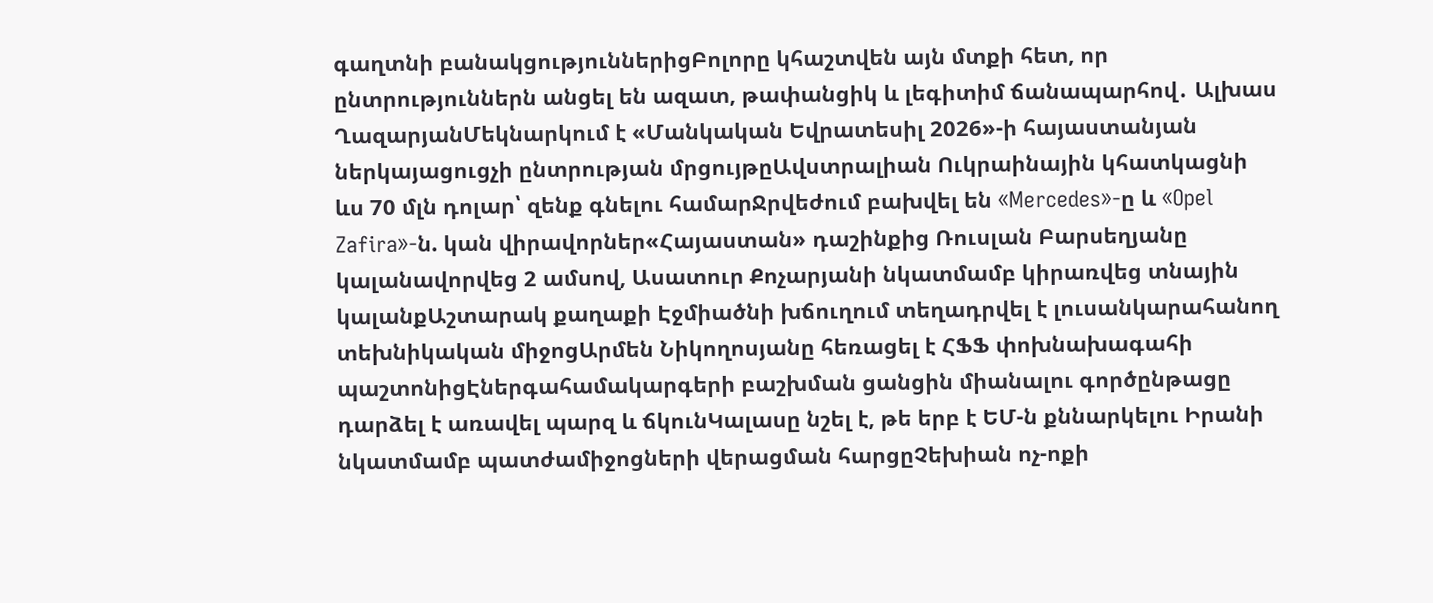գաղտնի բանակցություններիցԲոլորը կհաշտվեն այն մտքի հետ, որ ընտրություններն անցել են ազատ, թափանցիկ և լեգիտիմ ճանապարհով․ Ալխաս ՂազարյանՄեկնարկում է «Մանկական Եվրատեսիլ 2026»-ի հայաստանյան ներկայացուցչի ընտրության մրցույթըԱվստրալիան Ուկրաինային կհատկացնի ևս 70 մլն դոլար՝ զենք գնելու համարՋրվեժում բախվել են «Mercedes»-ը և «Opel Zafira»-ն. կան վիրավորներ«Հայաստան» դաշինքից Ռուսլան Բարսեղյանը կալանավորվեց 2 ամսով, Ասատուր Քոչարյանի նկատմամբ կիրառվեց տնային կալանքԱշտարակ քաղաքի Էջմիածնի խճուղում տեղադրվել է լուսանկարահանող տեխնիկական միջոցԱրմեն Նիկողոսյանը հեռացել է ՀՖՖ փոխնախագահի պաշտոնիցԷներգահամակարգերի բաշխման ցանցին միանալու գործընթացը դարձել է առավել պարզ և ճկունԿալասը նշել է, թե երբ է ԵՄ-ն քննարկելու Իրանի նկատմամբ պատժամիջոցների վերացման հարցըՉեխիան ոչ-ոքի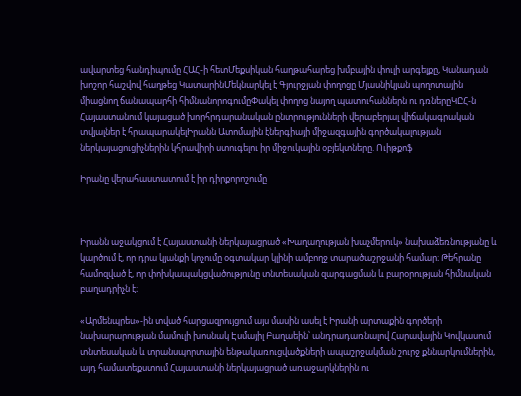ավարտեց հանդիպումը ՀԱՀ-ի հետՄեքսիկան հաղթահարեց խմբային փուլի արգելքը, Կանադան խոշոր հաշվով հաղթեց ԿատարինՄեկնարկել է Գյուրջյան փողոցը Մյասնիկյան պողոտային միացնող ճանապարհի հիմնանորոգումըՓակել փողոց նայող պատուհաններն ու դռներըԿԸՀ-ն Հայաստանում կայացած խորհրդարանական ընտրությունների վերաբերյալ վիճակագրական տվյալներ է հրապարակելԻրանն Ատոմային էներգիայի միջազգային գործակալության ներկայացուցիչներին կհրավիրի ստուգելու իր միջուկային օբյեկտները. Ուիթքոֆ

Իրանը վերահաստատում է իր դիրքորոշումը



Իրանն աջակցում է Հայաստանի ներկայացրած «Խաղաղության խաչմերուկ» նախաձեռնությանը և կարծում է, որ դրա կյանքի կոչումը օգտակար կլինի ամբողջ տարածաշրջանի համար։ Թեհրանը համոզված է, որ փոխկապակցվածությունը տնտեսական զարգացման և բարօրության հիմնական բաղադրիչն է։

«Արմենպրես»-ին տված հարցազրույցում այս մասին ասել է Իրանի արտաքին գործերի նախարարության մամուլի խոսնակ Էսմայիլ Բաղաեին՝ անդրադառնալով Հարավային Կովկասում տնտեսական և տրանսպորտային ենթակառուցվածքների ապաշրջակման շուրջ քննարկումներին, այդ համատեքստում Հայաստանի ներկայացրած առաջարկներին ու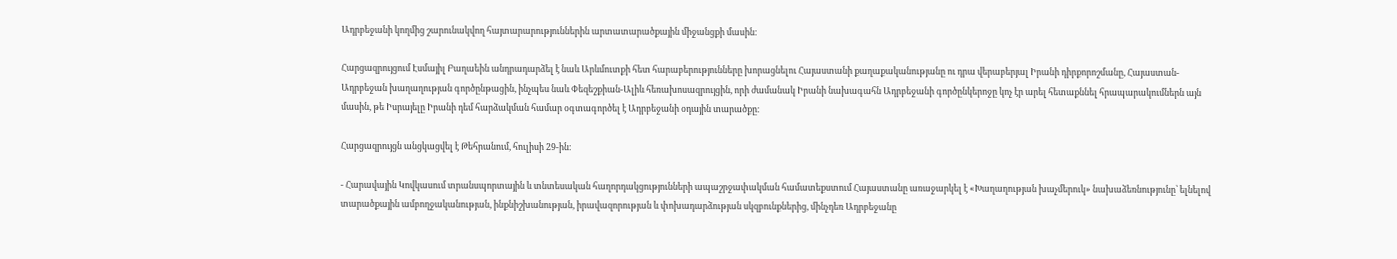Ադրբեջանի կողմից շարունակվող հայտարարություններին արտատարածքային միջանցքի մասին։

Հարցազրույցում Էսմայիլ Բաղաեին անդրադարձել է նաև Արևմուտքի հետ հարաբերությունները խորացնելու Հայաստանի քաղաքականությանը ու դրա վերաբերյալ Իրանի դիրքորոշմանը, Հայաստան-Ադրբեջան խաղաղության գործընթացին, ինչպես նաև Փեզեշքիան-Ալիև հեռախոսազրույցին, որի ժամանակ Իրանի նախագահն Ադրբեջանի գործընկերոջը կոչ էր արել հետաքննել հրապարակումներն այն մասին, թե Իսրայելը Իրանի դեմ հարձակման համար օգտագործել է Ադրբեջանի օդային տարածքը։

Հարցազրույցն անցկացվել է Թեհրանում, հուլիսի 29-ին։

- Հարավային Կովկասում տրանսպորտային և տնտեսական հաղորդակցությունների ապաշրջափակման համատեքստում Հայաստանը առաջարկել է «Խաղաղության խաչմերուկ» նախաձեռնությունը՝ ելնելով տարածքային ամբողջականության, ինքնիշխանության, իրավազորության և փոխադարձության սկզբունքներից, մինչդեռ Ադրբեջանը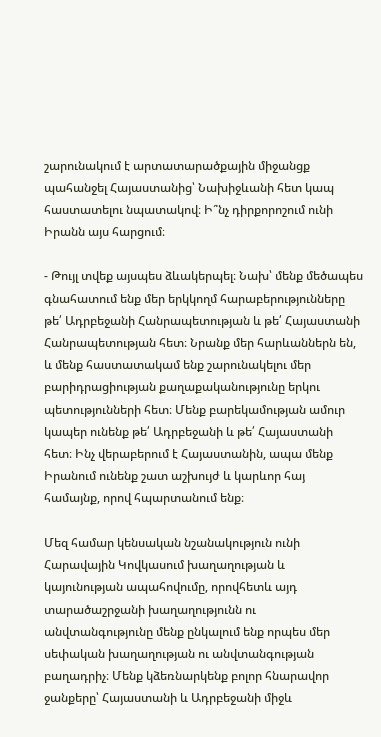շարունակում է արտատարածքային միջանցք պահանջել Հայաստանից՝ Նախիջևանի հետ կապ հաստատելու նպատակով։ Ի՞նչ դիրքորոշում ունի Իրանն այս հարցում։

- Թույլ տվեք այսպես ձևակերպել։ Նախ՝ մենք մեծապես գնահատում ենք մեր երկկողմ հարաբերությունները թե՛ Ադրբեջանի Հանրապետության և թե՛ Հայաստանի Հանրապետության հետ։ Նրանք մեր հարևաններն են, և մենք հաստատակամ ենք շարունակելու մեր բարիդրացիության քաղաքականությունը երկու պետությունների հետ։ Մենք բարեկամության ամուր կապեր ունենք թե՛ Ադրբեջանի և թե՛ Հայաստանի հետ։ Ինչ վերաբերում է Հայաստանին, ապա մենք Իրանում ունենք շատ աշխույժ և կարևոր հայ համայնք, որով հպարտանում ենք։

Մեզ համար կենսական նշանակություն ունի Հարավային Կովկասում խաղաղության և կայունության ապահովումը, որովհետև այդ տարածաշրջանի խաղաղությունն ու անվտանգությունը մենք ընկալում ենք որպես մեր սեփական խաղաղության ու անվտանգության բաղադրիչ։ Մենք կձեռնարկենք բոլոր հնարավոր ջանքերը՝ Հայաստանի և Ադրբեջանի միջև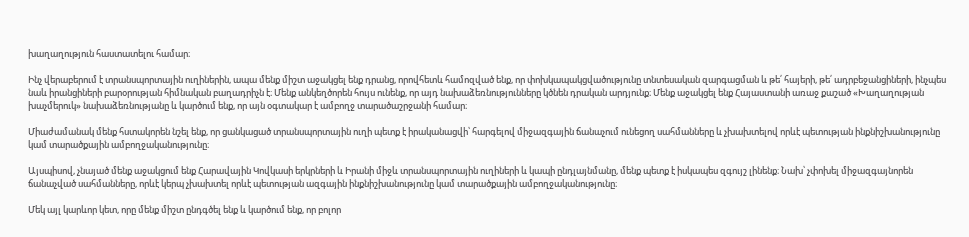խաղաղություն հաստատելու համար։

Ինչ վերաբերում է տրանսպորտային ուղիներին, ապա մենք միշտ աջակցել ենք դրանց, որովհետև համոզված ենք, որ փոխկապակցվածությունը տնտեսական զարգացման և թե՛ հայերի, թե՛ ադրբեջանցիների, ինչպես նաև իրանցիների բարօրության հիմնական բաղադրիչն է։ Մենք անկեղծորեն հույս ունենք, որ այդ նախաձեռնությունները կծնեն դրական արդյունք։ Մենք աջակցել ենք Հայաստանի առաջ քաշած «Խաղաղության խաչմերուկ» նախաձեռնությանը և կարծում ենք, որ այն օգտակար է ամբողջ տարածաշրջանի համար։

Միաժամանակ մենք հստակորեն նշել ենք, որ ցանկացած տրանսպորտային ուղի պետք է իրականացվի՝ հարգելով միջազգային ճանաչում ունեցող սահմանները և չխախտելով որևէ պետության ինքնիշխանությունը կամ տարածքային ամբողջականությունը։

Այսպիսով, չնայած մենք աջակցում ենք Հարավային Կովկասի երկրների և Իրանի միջև տրանսպորտային ուղիների և կապի ընդլայնմանը, մենք պետք է իսկապես զգույշ լինենք։ Նախ՝ չփոխել միջազգայնորեն ճանաչված սահմանները, որևէ կերպ չխախտել որևէ պետության ազգային ինքնիշխանությունը կամ տարածքային ամբողջականությունը։

Մեկ այլ կարևոր կետ, որը մենք միշտ ընդգծել ենք և կարծում ենք, որ բոլոր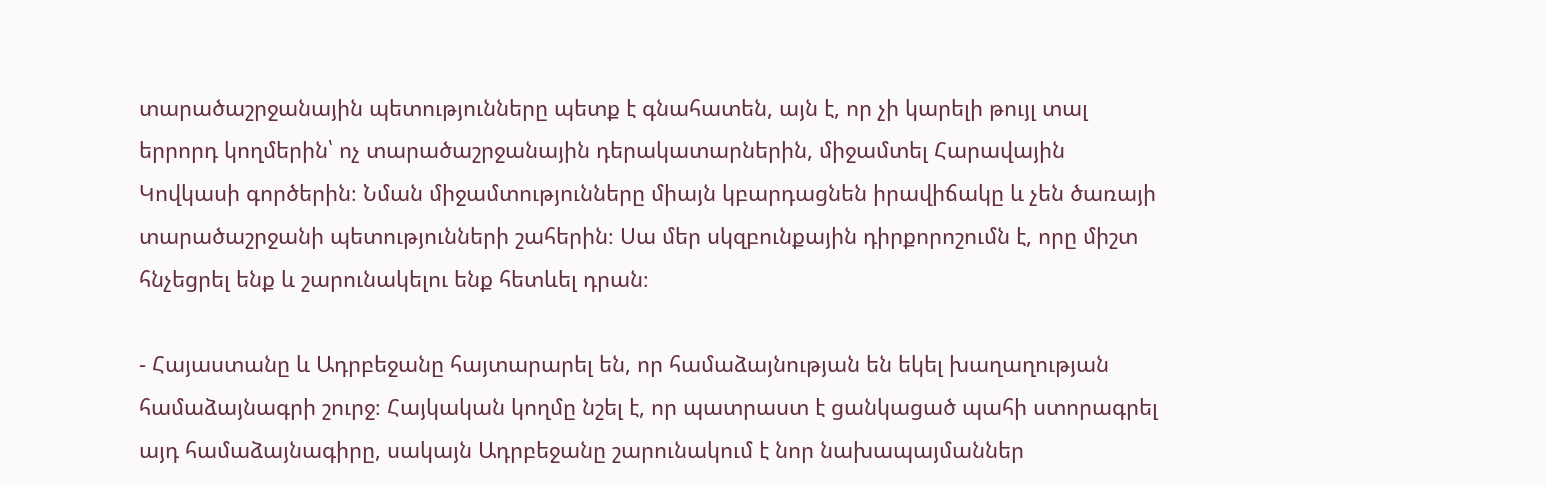տարածաշրջանային պետությունները պետք է գնահատեն, այն է, որ չի կարելի թույլ տալ երրորդ կողմերին՝ ոչ տարածաշրջանային դերակատարներին, միջամտել Հարավային Կովկասի գործերին։ Նման միջամտությունները միայն կբարդացնեն իրավիճակը և չեն ծառայի տարածաշրջանի պետությունների շահերին։ Սա մեր սկզբունքային դիրքորոշումն է, որը միշտ հնչեցրել ենք և շարունակելու ենք հետևել դրան։

- Հայաստանը և Ադրբեջանը հայտարարել են, որ համաձայնության են եկել խաղաղության համաձայնագրի շուրջ։ Հայկական կողմը նշել է, որ պատրաստ է ցանկացած պահի ստորագրել այդ համաձայնագիրը, սակայն Ադրբեջանը շարունակում է նոր նախապայմաններ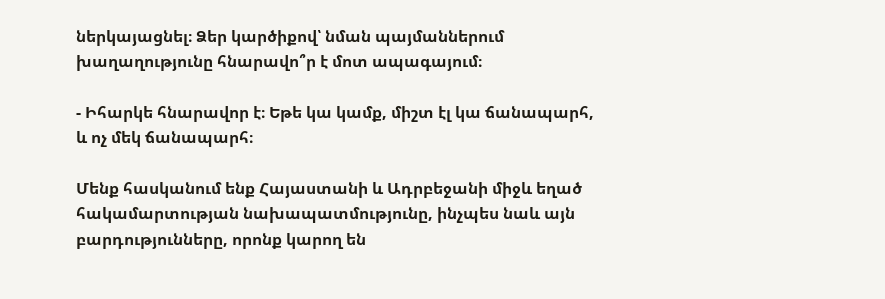ներկայացնել։ Ձեր կարծիքով՝ նման պայմաններում խաղաղությունը հնարավո՞ր է մոտ ապագայում։

- Իհարկե հնարավոր է։ Եթե կա կամք, միշտ էլ կա ճանապարհ, և ոչ մեկ ճանապարհ։

Մենք հասկանում ենք Հայաստանի և Ադրբեջանի միջև եղած հակամարտության նախապատմությունը, ինչպես նաև այն բարդությունները, որոնք կարող են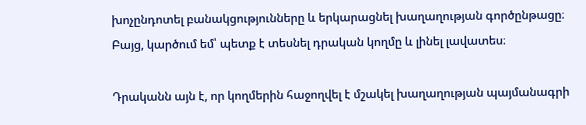խոչընդոտել բանակցությունները և երկարացնել խաղաղության գործընթացը։ Բայց, կարծում եմ՝ պետք է տեսնել դրական կողմը և լինել լավատես։

Դրականն այն է, որ կողմերին հաջողվել է մշակել խաղաղության պայմանագրի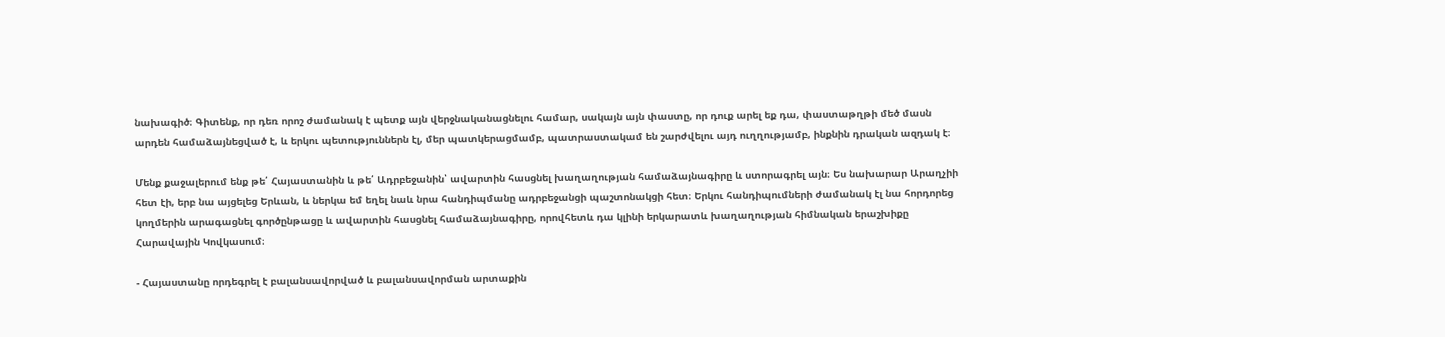նախագիծ։ Գիտենք, որ դեռ որոշ ժամանակ է պետք այն վերջնականացնելու համար, սակայն այն փաստը, որ դուք արել եք դա, փաստաթղթի մեծ մասն արդեն համաձայնեցված է, և երկու պետություններն էլ, մեր պատկերացմամբ, պատրաստակամ են շարժվելու այդ ուղղությամբ, ինքնին դրական ազդակ է։

Մենք քաջալերում ենք թե՛ Հայաստանին և թե՛ Ադրբեջանին՝ ավարտին հասցնել խաղաղության համաձայնագիրը և ստորագրել այն։ Ես նախարար Արաղչիի հետ էի, երբ նա այցելեց Երևան, և ներկա եմ եղել նաև նրա հանդիպմանը ադրբեջանցի պաշտոնակցի հետ։ Երկու հանդիպումների ժամանակ էլ նա հորդորեց կողմերին արագացնել գործընթացը և ավարտին հասցնել համաձայնագիրը, որովհետև դա կլինի երկարատև խաղաղության հիմնական երաշխիքը Հարավային Կովկասում։

- Հայաստանը որդեգրել է բալանսավորված և բալանսավորման արտաքին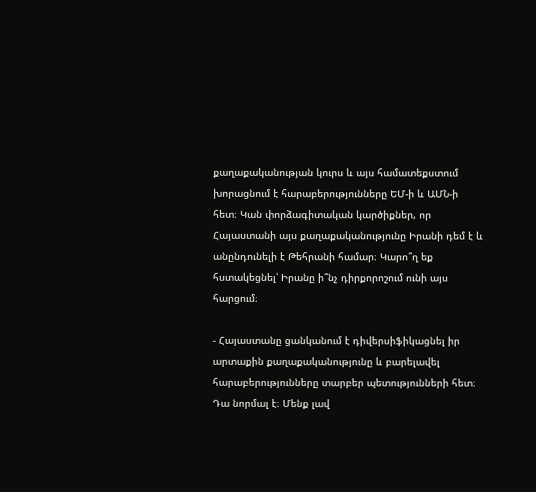քաղաքականության կուրս և այս համատեքստում խորացնում է հարաբերությունները ԵՄ-ի և ԱՄՆ-ի հետ։ Կան փորձագիտական կարծիքներ, որ Հայաստանի այս քաղաքականությունը Իրանի դեմ է և անընդունելի է Թեհրանի համար։ Կարո՞ղ եք հստակեցնել՝ Իրանը ի՞նչ դիրքորոշում ունի այս հարցում։

- Հայաստանը ցանկանում է դիվերսիֆիկացնել իր արտաքին քաղաքականությունը և բարելավել հարաբերությունները տարբեր պետությունների հետ։ Դա նորմալ է։ Մենք լավ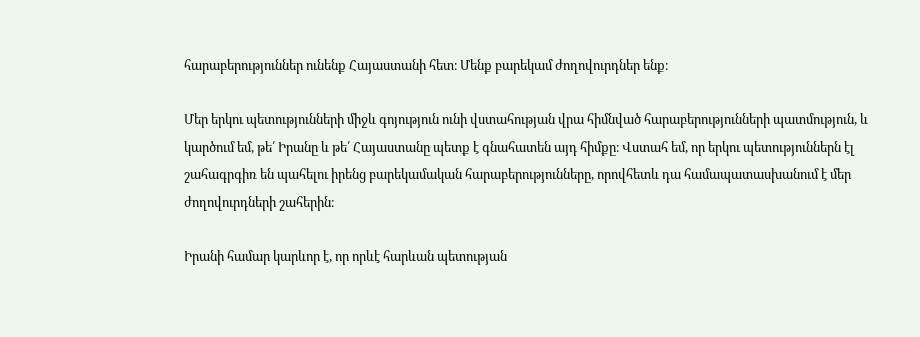հարաբերություններ ունենք Հայաստանի հետ։ Մենք բարեկամ ժողովուրդներ ենք։

Մեր երկու պետությունների միջև գոյություն ունի վստահության վրա հիմնված հարաբերությունների պատմություն, և կարծում եմ, թե՛ Իրանը և թե՛ Հայաստանը պետք է գնահատեն այդ հիմքը։ Վստահ եմ, որ երկու պետություններն էլ շահագրգիռ են պահելու իրենց բարեկամական հարաբերությունները, որովհետև դա համապատասխանում է մեր ժողովուրդների շահերին։

Իրանի համար կարևոր է, որ որևէ հարևան պետության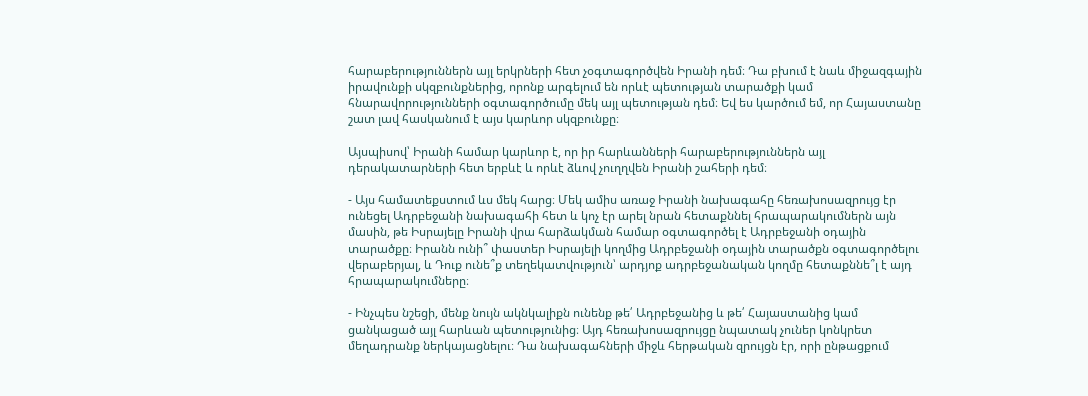հարաբերություններն այլ երկրների հետ չօգտագործվեն Իրանի դեմ։ Դա բխում է նաև միջազգային իրավունքի սկզբունքներից, որոնք արգելում են որևէ պետության տարածքի կամ հնարավորությունների օգտագործումը մեկ այլ պետության դեմ։ Եվ ես կարծում եմ, որ Հայաստանը շատ լավ հասկանում է այս կարևոր սկզբունքը։

Այսպիսով՝ Իրանի համար կարևոր է, որ իր հարևանների հարաբերություններն այլ դերակատարների հետ երբևէ և որևէ ձևով չուղղվեն Իրանի շահերի դեմ։

- Այս համատեքստում ևս մեկ հարց։ Մեկ ամիս առաջ Իրանի նախագահը հեռախոսազրույց էր ունեցել Ադրբեջանի նախագահի հետ և կոչ էր արել նրան հետաքննել հրապարակումներն այն մասին, թե Իսրայելը Իրանի վրա հարձակման համար օգտագործել է Ադրբեջանի օդային տարածքը։ Իրանն ունի՞ փաստեր Իսրայելի կողմից Ադրբեջանի օդային տարածքն օգտագործելու վերաբերյալ, և Դուք ունե՞ք տեղեկատվություն՝ արդյոք ադրբեջանական կողմը հետաքննե՞լ է այդ հրապարակումները։

- Ինչպես նշեցի, մենք նույն ակնկալիքն ունենք թե՛ Ադրբեջանից և թե՛ Հայաստանից կամ ցանկացած այլ հարևան պետությունից։ Այդ հեռախոսազրույցը նպատակ չուներ կոնկրետ մեղադրանք ներկայացնելու։ Դա նախագահների միջև հերթական զրույցն էր, որի ընթացքում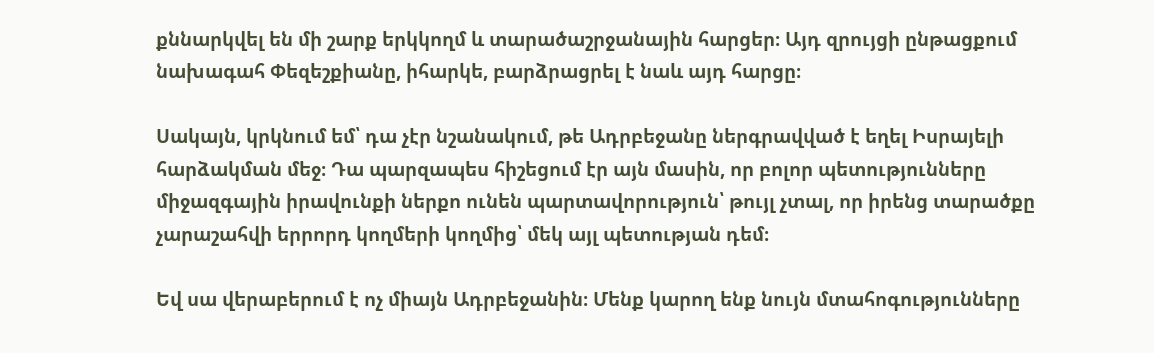քննարկվել են մի շարք երկկողմ և տարածաշրջանային հարցեր։ Այդ զրույցի ընթացքում նախագահ Փեզեշքիանը, իհարկե, բարձրացրել է նաև այդ հարցը։

Սակայն, կրկնում եմ՝ դա չէր նշանակում, թե Ադրբեջանը ներգրավված է եղել Իսրայելի հարձակման մեջ։ Դա պարզապես հիշեցում էր այն մասին, որ բոլոր պետությունները միջազգային իրավունքի ներքո ունեն պարտավորություն՝ թույլ չտալ, որ իրենց տարածքը չարաշահվի երրորդ կողմերի կողմից՝ մեկ այլ պետության դեմ։

Եվ սա վերաբերում է ոչ միայն Ադրբեջանին։ Մենք կարող ենք նույն մտահոգությունները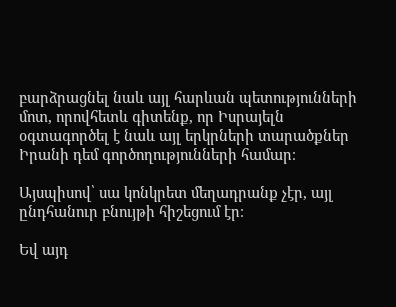բարձրացնել նաև այլ հարևան պետությունների մոտ, որովհետև գիտենք, որ Իսրայելն օգտագործել է նաև այլ երկրների տարածքներ Իրանի դեմ գործողությունների համար։

Այսպիսով՝ սա կոնկրետ մեղադրանք չէր, այլ ընդհանուր բնույթի հիշեցում էր։

Եվ այդ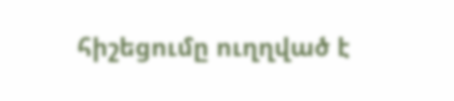հիշեցումը ուղղված է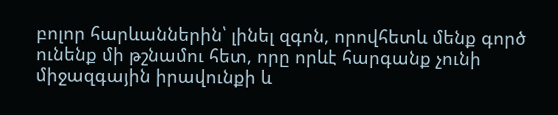բոլոր հարևաններին՝ լինել զգոն, որովհետև մենք գործ ունենք մի թշնամու հետ, որը որևէ հարգանք չունի միջազգային իրավունքի և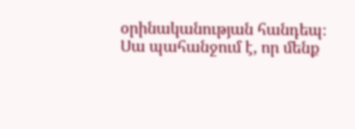օրինականության հանդեպ։ Սա պահանջում է, որ մենք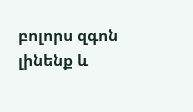բոլորս զգոն լինենք և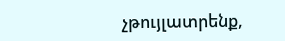չթույլատրենք,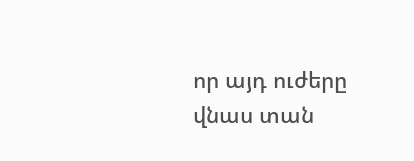որ այդ ուժերը վնաս տան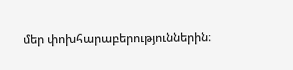մեր փոխհարաբերություններին։